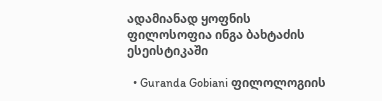ადამიანად ყოფნის ფილოსოფია ინგა ბახტაძის ესეისტიკაში

  • Guranda Gobiani ფილოლოგიის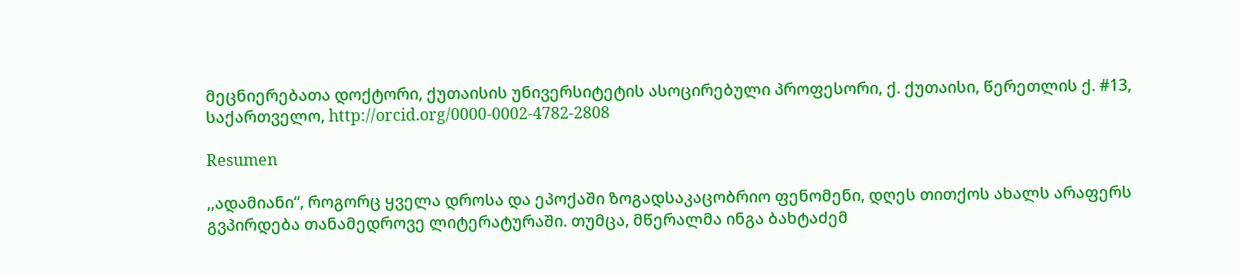მეცნიერებათა დოქტორი, ქუთაისის უნივერსიტეტის ასოცირებული პროფესორი, ქ. ქუთაისი, წერეთლის ქ. #13, საქართველო, http://orcid.org/0000-0002-4782-2808

Resumen

,,ადამიანი“, როგორც ყველა დროსა და ეპოქაში ზოგადსაკაცობრიო ფენომენი, დღეს თითქოს ახალს არაფერს გვპირდება თანამედროვე ლიტერატურაში. თუმცა, მწერალმა ინგა ბახტაძემ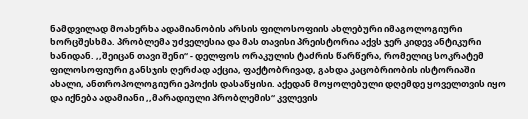ნამდვილად მოახერხა ადამიანობის არსის ფილოსოფიის ახლებური იმაგოლოგიური ხორცშესხმა. პრობლემა უძველესია და მას თავისი პრეისტორია აქვს ჯერ კიდევ ანტიკური ხანიდან. ,,შეიცან თავი შენი“ - დელფოს ორაკულის ტაძრის წარწერა, რომელიც სოკრატემ ფილოსოფიური განსჯის ღერძად აქცია, ფაქტობრივად, გახდა კაცობრიობის ისტორიაში ახალი, ანთროპოლოგიური ეპოქის დასაწყისი. აქედან მოყოლებული დღემდე ყოველთვის იყო და იქნება ადამიანი ,,მარადიული პრობლემის“ კვლევის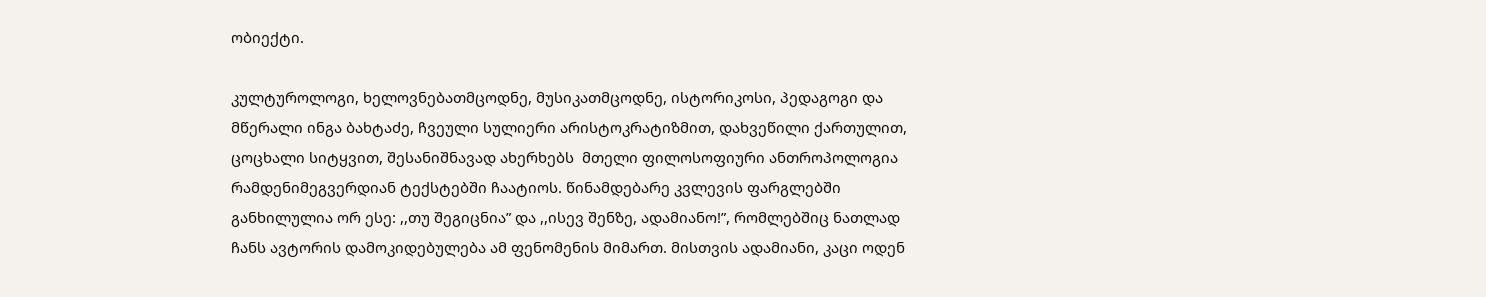ობიექტი.

კულტუროლოგი, ხელოვნებათმცოდნე, მუსიკათმცოდნე, ისტორიკოსი, პედაგოგი და მწერალი ინგა ბახტაძე, ჩვეული სულიერი არისტოკრატიზმით, დახვეწილი ქართულით, ცოცხალი სიტყვით, შესანიშნავად ახერხებს  მთელი ფილოსოფიური ანთროპოლოგია რამდენიმეგვერდიან ტექსტებში ჩაატიოს. წინამდებარე კვლევის ფარგლებში განხილულია ორ ესე: ,,თუ შეგიცნია” და ,,ისევ შენზე, ადამიანო!”, რომლებშიც ნათლად ჩანს ავტორის დამოკიდებულება ამ ფენომენის მიმართ. მისთვის ადამიანი, კაცი ოდენ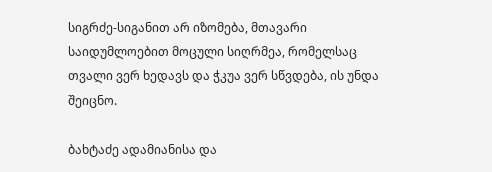სიგრძე-სიგანით არ იზომება, მთავარი საიდუმლოებით მოცული სიღრმეა, რომელსაც თვალი ვერ ხედავს და ჭკუა ვერ სწვდება, ის უნდა შეიცნო.

ბახტაძე ადამიანისა და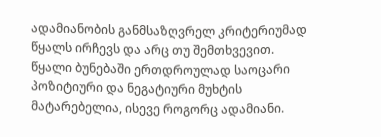ადამიანობის განმსაზღვრელ კრიტერიუმად წყალს ირჩევს და არც თუ შემთხვევით. წყალი ბუნებაში ერთდროულად საოცარი პოზიტიური და ნეგატიური მუხტის მატარებელია, ისევე როგორც ადამიანი.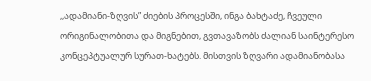,,ადამიანი-ზღვის” ძიების პროცესში, ინგა ბახტაძე, ჩვეული ორიგინალობითა და მიგნებით, გვთავაზობს ძალიან საინტერესო კონცეპტუალურ სურათ-ხატებს. მისთვის ზღვარი ადამიანობასა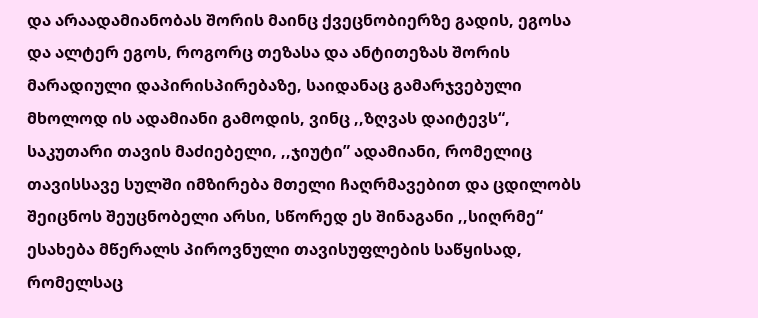და არაადამიანობას შორის მაინც ქვეცნობიერზე გადის, ეგოსა და ალტერ ეგოს, როგორც თეზასა და ანტითეზას შორის მარადიული დაპირისპირებაზე, საიდანაც გამარჯვებული მხოლოდ ის ადამიანი გამოდის, ვინც ,,ზღვას დაიტევს“, საკუთარი თავის მაძიებელი, ,,ჯიუტი” ადამიანი, რომელიც თავისსავე სულში იმზირება მთელი ჩაღრმავებით და ცდილობს შეიცნოს შეუცნობელი არსი, სწორედ ეს შინაგანი ,,სიღრმე“ ესახება მწერალს პიროვნული თავისუფლების საწყისად, რომელსაც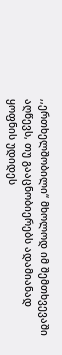,,ერთხელშობილი“ მხოლოდ იმ შემთხვევაში აღწევს, თუ გააცნობიერებს ადამიანად ყოფნის უდიდეს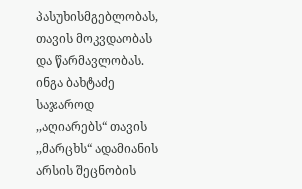პასუხისმგებლობას, თავის მოკვდაობას და წარმავლობას. ინგა ბახტაძე საჯაროდ ,,აღიარებს“ თავის ,,მარცხს“ ადამიანის არსის შეცნობის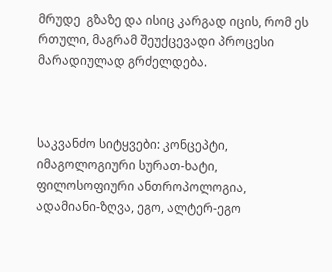მრუდე  გზაზე და ისიც კარგად იცის, რომ ეს რთული, მაგრამ შეუქცევადი პროცესი მარადიულად გრძელდება.



საკვანძო სიტყვები: კონცეპტი, იმაგოლოგიური სურათ-ხატი, ფილოსოფიური ანთროპოლოგია, ადამიანი-ზღვა, ეგო, ალტერ-ეგო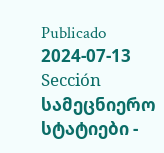Publicado
2024-07-13
Sección
სამეცნიერო სტატიები -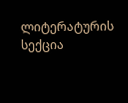ლიტერატურის სექცია